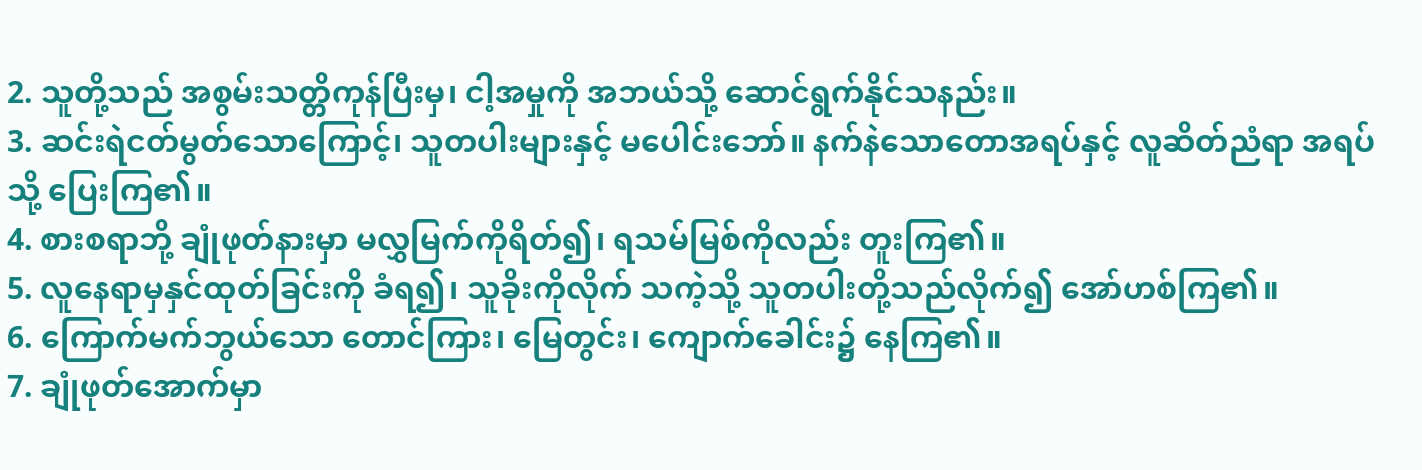2. သူတို့သည် အစွမ်းသတ္တိကုန်ပြီးမှ၊ ငါ့အမှုကို အဘယ်သို့ ဆောင်ရွက်နိုင်သနည်း။
3. ဆင်းရဲငတ်မွတ်သောကြောင့်၊ သူတပါးများနှင့် မပေါင်းဘော်။ နက်နဲသောတောအရပ်နှင့် လူဆိတ်ညံရာ အရပ်သို့ ပြေးကြ၏။
4. စားစရာဘို့ ချုံဖုတ်နားမှာ မလွှမြက်ကိုရိတ်၍၊ ရသမ်မြစ်ကိုလည်း တူးကြ၏။
5. လူနေရာမှနှင်ထုတ်ခြင်းကို ခံရ၍၊ သူခိုးကိုလိုက် သကဲ့သို့ သူတပါးတို့သည်လိုက်၍ အော်ဟစ်ကြ၏။
6. ကြောက်မက်ဘွယ်သော တောင်ကြား၊ မြေတွင်း၊ ကျောက်ခေါင်း၌ နေကြ၏။
7. ချုံဖုတ်အောက်မှာ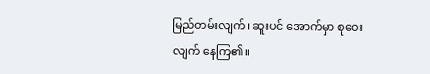မြည်တမ်းလျက်၊ ဆူးပင် အောက်မှာ စုဝေးလျက် နေကြ၏။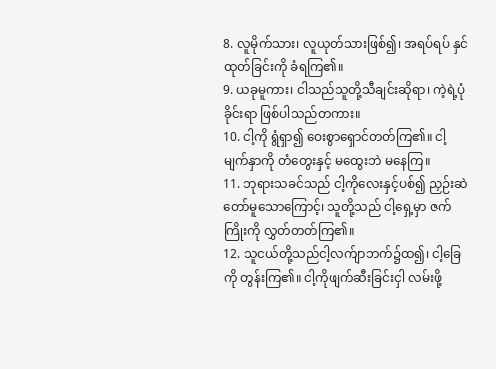8. လူမိုက်သား၊ လူယုတ်သားဖြစ်၍၊ အရပ်ရပ် နှင်ထုတ်ခြင်းကို ခံရကြ၏။
9. ယခုမူကား၊ ငါသည်သူတို့သီချင်းဆိုရာ၊ ကဲ့ရဲ့ပုံ ခိုင်းရာ ဖြစ်ပါသည်တကား။
10. ငါ့ကို ရွံရှာ၍ ဝေးစွာရှောင်တတ်ကြ၏။ ငါ့ မျက်နှာကို တံတွေးနှင့် မထွေးဘဲ မနေကြ။
11. ဘုရားသခင်သည် ငါ့ကိုလေးနှင့်ပစ်၍ ညှဉ်းဆဲ တော်မူသောကြောင့်၊ သူတို့သည် ငါ့ရှေ့မှာ ဇက်ကြိုးကို လွှတ်တတ်ကြ၏။
12. သူငယ်တို့သည်ငါ့လက်ျာဘက်၌ထ၍၊ ငါ့ခြေကို တွန်းကြ၏။ ငါ့ကိုဖျက်ဆီးခြင်းငှါ လမ်းဖို့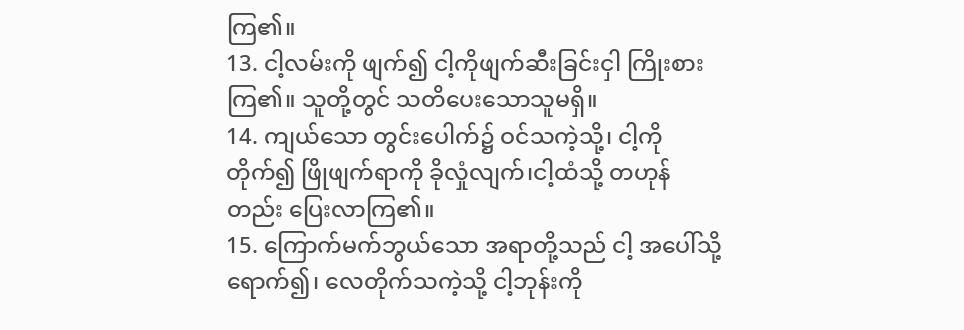ကြ၏။
13. ငါ့လမ်းကို ဖျက်၍ ငါ့ကိုဖျက်ဆီးခြင်းငှါ ကြိုးစား ကြ၏။ သူတို့တွင် သတိပေးသောသူမရှိ။
14. ကျယ်သော တွင်းပေါက်၌ ဝင်သကဲ့သို့၊ ငါ့ကို တိုက်၍ ဖြိုဖျက်ရာကို ခိုလှုံလျက်၊ငါ့ထံသို့ တဟုန်တည်း ပြေးလာကြ၏။
15. ကြောက်မက်ဘွယ်သော အရာတို့သည် ငါ့ အပေါ်သို့ရောက်၍၊ လေတိုက်သကဲ့သို့ ငါ့ဘုန်းကို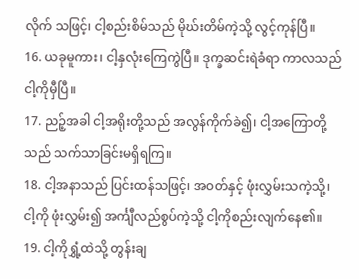လိုက် သဖြင့်၊ ငါ့စည်းစိမ်သည် မိုဃ်းတိမ်ကဲ့သို့ လွင့်ကုန်ပြီ။
16. ယခုမူကား၊ ငါ့နှလုံးကြေကွဲပြီ။ ဒုက္ခဆင်းရဲခံရာ ကာလသည် ငါ့ကိုမှီပြီ။
17. ညဉ့်အခါ ငါ့အရိုးတို့သည် အလွန်ကိုက်ခဲ၍၊ ငါ့အကြောတို့သည် သက်သာခြင်းမရှိရကြ။
18. ငါ့အနာသည် ပြင်းထန်သဖြင့်၊ အဝတ်နှင့် ဖုံးလွှမ်းသကဲ့သို့၊ ငါ့ကို ဖုံးလွှမ်း၍ အင်္ကျီလည်စွပ်ကဲ့သို့ ငါ့ကိုစည်းလျက်နေ၏။
19. ငါ့ကိုရွှံ့ထဲသို့ တွန်းချ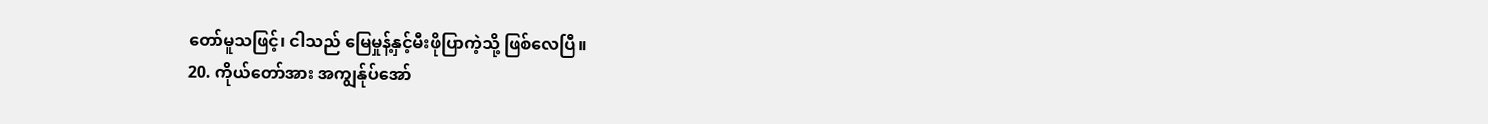တော်မူသဖြင့်၊ ငါသည် မြေမှုန့်နှင့်မီးဖိုပြာကဲ့သို့ ဖြစ်လေပြီ။
20. ကိုယ်တော်အား အကျွန်ုပ်အော်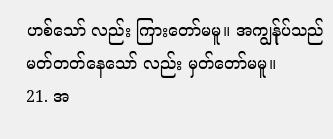ဟစ်သော် လည်း ကြားတော်မမူ။ အကျွန်ုပ်သည် မတ်တတ်နေသော် လည်း မှတ်တော်မမူ။
21. အ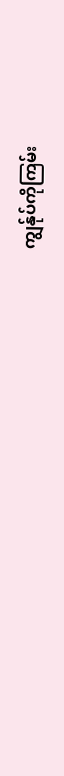ကျွန်ုပ်ကိုကြမ်း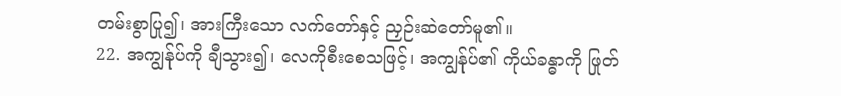တမ်းစွာပြု၍၊ အားကြီးသော လက်တော်နှင့် ညှဉ်းဆဲတော်မူ၏။
22. အကျွန်ုပ်ကို ချီသွား၍၊ လေကိုစီးစေသဖြင့်၊ အကျွန်ုပ်၏ ကိုယ်ခန္ဓာကို ဖြုတ်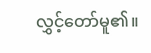လွှင့်တော်မူ၏။